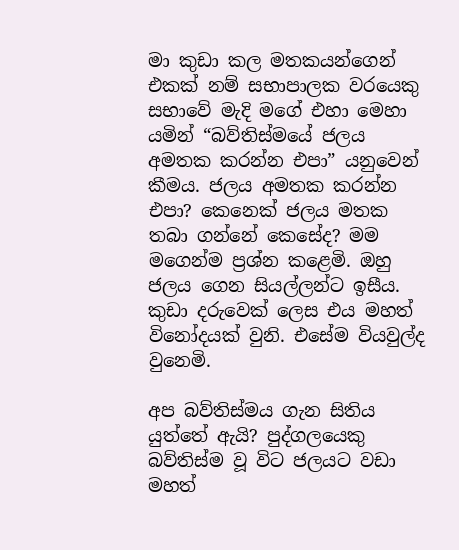මා කුඩා කල මතකයන්ගෙන් එකක් නම් සභාපාලක වරයෙකු සභාවේ මැදි මගේ එහා මෙහා යමින් “බව්තිස්මයේ ජලය අමතක කරන්න එපා” යනුවෙන් කීමය. ජලය අමතක කරන්න එපා? කෙනෙක් ජලය මතක තබා ගන්නේ කෙසේද? මම මගෙන්ම ප්‍රශ්න කළෙමි. ඔහු ජලය ගෙන සියල්ලන්ට ඉසීය. කුඩා දරුවෙක් ලෙස එය මහත් විනෝදයක් වුනි. එසේම වියවුල්ද වුනෙමි.

අප බව්තිස්මය ගැන සිතිය යුත්තේ ඇයි? පුද්ගලයෙකු බව්තිස්ම වූ විට ජලයට වඩා මහත්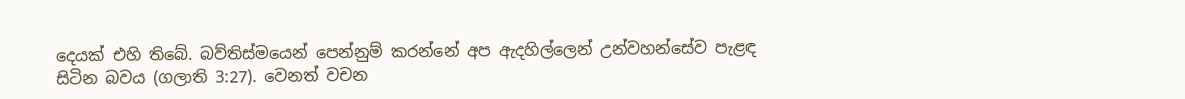දෙයක් එහි තිබේ. බව්තිස්මයෙන් පෙන්නුම් කරන්නේ අප ඇදහිල්ලෙන් උන්වහන්සේව පැළඳ සිටින බවය (ගලාති 3:27). වෙනත් වචන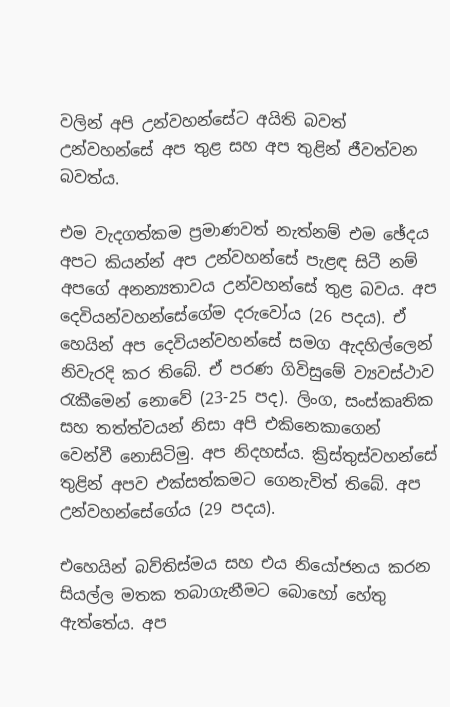වලින් අපි උන්වහන්සේට අයිති බවත් උන්වහන්සේ අප තුළ සහ අප තුළින් ජීවත්වන බවත්ය.

එම වැදගත්කම ප්‍රමාණවත් නැත්නම් එම ඡේදය අපට කියන්න් අප උන්වහන්සේ පැළඳ සිටී නම් අපගේ අනන්‍යතාවය උන්වහන්සේ තුළ බවය. අප දෙවියන්වහන්සේගේම දරුවෝය (26 පදය). ඒ හෙයින් අප දෙවියන්වහන්සේ සමග ඇදහිල්ලෙන් නිවැරදි කර තිබේ. ඒ පරණ ගිවිසුමේ ව්‍යවස්ථාව රැකීමෙන් නොවේ (23-25 පද). ලිංග, සංස්කෘතික සහ තත්ත්වයන් නිසා අපි එකිනෙකාගෙන් වෙන්වී නොසිටිමු. අප නිදහස්ය. ක්‍රිස්තුස්වහන්සේ තුළින් අපව එක්සත්කමට ගෙනැවිත් තිබේ. අප උන්වහන්සේගේය (29 පදය).

එහෙයින් බව්තිස්මය සහ එය නියෝජනය කරන සියල්ල මතක තබාගැනීමට බොහෝ හේතු ඇත්තේය. අප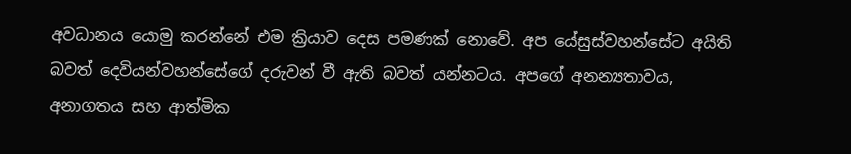අවධානය යොමු කරන්නේ එම ක්‍රියාව දෙස පමණක් නොවේ. අප යේසුස්වහන්සේට අයිති බවත් දෙවියන්වහන්සේගේ දරුවන් වී ඇති බවත් යන්නටය. අපගේ අනන්‍යතාවය, අනාගතය සහ ආත්මික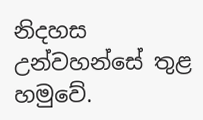නිදහස උන්වහන්සේ තුළ හමුවේ.